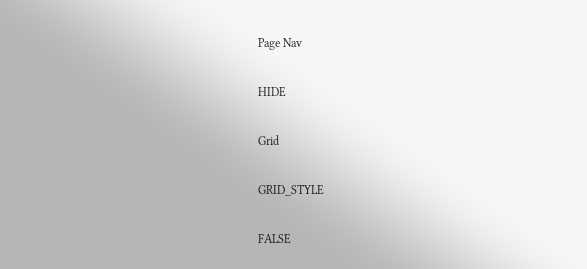Page Nav

HIDE

Grid

GRID_STYLE

FALSE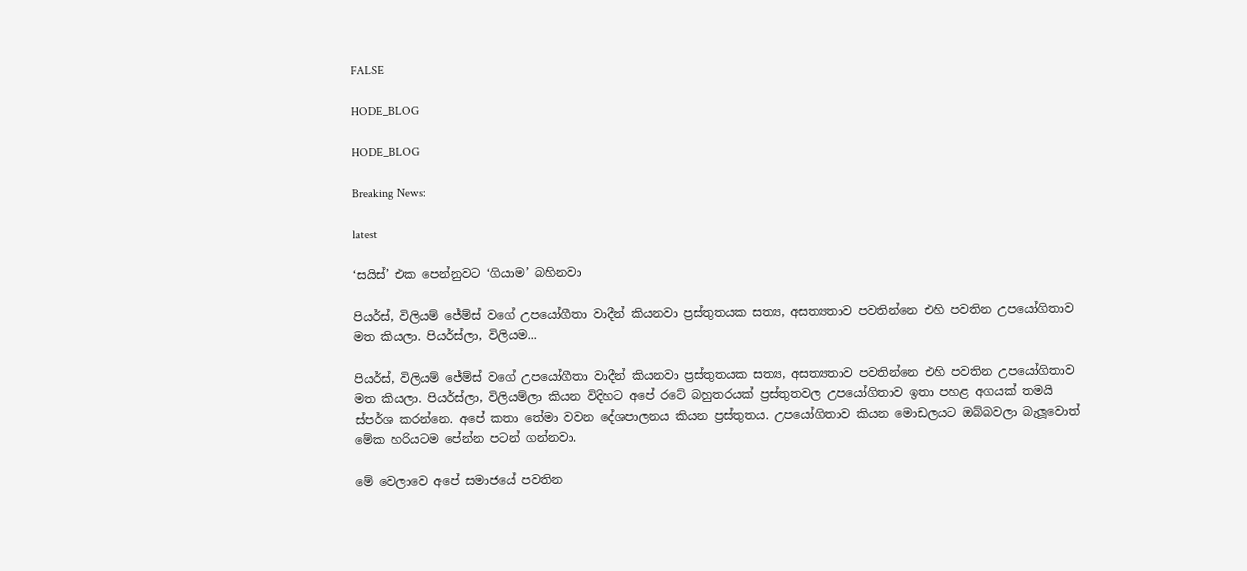FALSE

HODE_BLOG

HODE_BLOG

Breaking News:

latest

‘සයිස්’ එක පෙන්නුවට ‘ගියාම’ බහිනවා

පියර්ස්, විලියම් ජේම්ස් වගේ උපයෝගීතා වාදීන් කියනවා ප්‍රස්තුතයක සත්‍ය, අසත්‍යතාව පවතින්නෙ එහි පවතින උපයෝගිතාව මත කියලා. පියර්ස්ලා, විලියම...

පියර්ස්, විලියම් ජේම්ස් වගේ උපයෝගීතා වාදීන් කියනවා ප්‍රස්තුතයක සත්‍ය, අසත්‍යතාව පවතින්නෙ එහි පවතින උපයෝගිතාව මත කියලා. පියර්ස්ලා, විලියම්ලා කියන විදිහට අපේ රටේ බහුතරයක් ප්‍රස්තුතවල උපයෝගිතාව ඉතා පහළ අගයක් තමයි ස්පර්ශ කරන්නෙ. අපේ කතා තේමා වවන දේශපාලනය කියන ප්‍රස්තුතය. උපයෝගිතාව කියන මොඩලයට ඔබ්බවලා බැලූවොත් මේක හරියටම පේන්න පටන් ගන්නවා.

මේ වෙලාවෙ අපේ සමාජයේ පවතින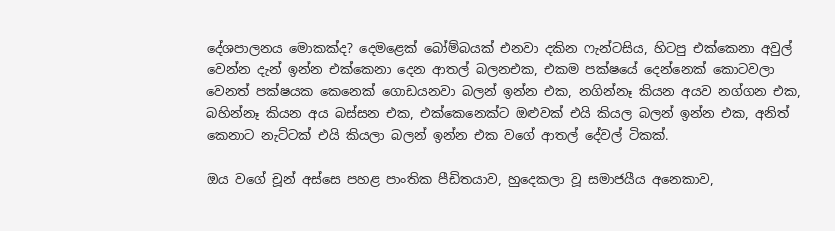දේශපාලනය මොකක්ද? දෙමළෙක් බෝම්බයක් එනවා දකින ෆැන්ටසිය, හිටපු එක්කෙනා අවුල් වෙන්න දැන් ඉන්න එක්කෙනා දෙන ආතල් බලනඑක, එකම පක්ෂයේ දෙන්නෙක් කොටවලා වෙනත් පක්ෂයක කෙනෙක් ගොඩයනවා බලන් ඉන්න එක, නගින්නෑ කියන අයව නග්ගන එක, බහින්නෑ කියන අය බස්සන එක, එක්කෙනෙක්ට ඔළුවක් එයි කියල බලන් ඉන්න එක, අනිත් කෙනාට නැට්ටක් එයි කියලා බලන් ඉන්න එක වගේ ආතල් දේවල් ටිකක්.

ඔය වගේ චූන් අස්සෙ පහළ පාංතික පීඩිතයාව, හුදෙකලා වූ සමාජයීය අනෙකාව,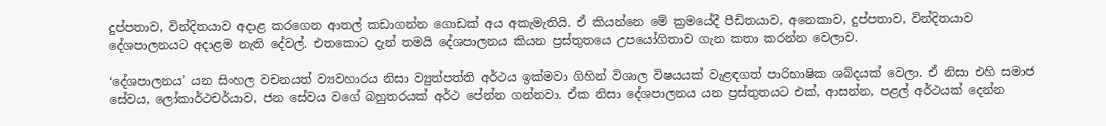දුප්පතාව, වින්දිතයාව අදාළ කරගෙන ආතල් කඩාගන්න ගොඩක් අය අකැමැතියි. ඒ කියන්නෙ මේ ක්‍රමයේදී පීඩිතයාව, අනෙකාව, දුප්පතාව, වින්දිතයාව දේශපාලනයට අදාළම නැති දේවල්. එතකොට දැන් තමයි දේශපාලනය කියන ප්‍රස්තුතයෙ උපයෝගිතාව ගැන කතා කරන්න වෙලාව.

‘දේශපාලනය’ යන සිංහල වචනයත් ව්‍යවහාරය නිසා ව්‍යුත්පත්ති අර්ථය ඉක්මවා ගිහින් විශාල විෂයයක් වැළඳගත් පාරිභාෂික ශබ්දයක් වෙලා. ඒ නිසා එහි සමාජ සේවය, ලෝකාර්ථචර්යාව, ජන සේවය වගේ බහුතරයක් අර්ථ පේන්න ගන්නවා. ඒක නිසා දේශපාලනය යන ප්‍රස්තුතයට එක්, ආසන්න, පළල් අර්ථයක් දෙන්න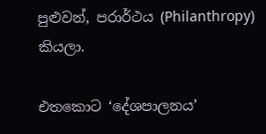පුළුවන්, පරාර්ථය (Philanthropy) කියලා.

එතකොට ‘දේශපාලනය’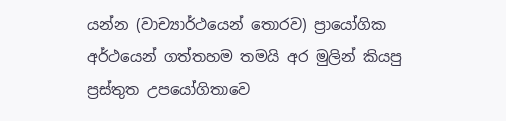යන්න (වාච්‍යාර්ථයෙන් තොරව) ප්‍රායෝගික අර්ථයෙන් ගත්තහම තමයි අර මුලින් කියපු ප්‍රස්තුත උපයෝගිතාවෙ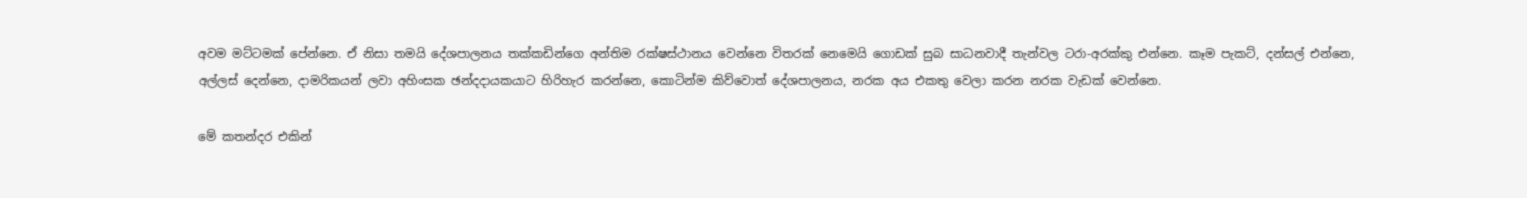අවම මට්ටමක් පේන්නෙ. ඒ නිසා තමයි දේශපාලනය තක්කඩින්ගෙ අන්තිම රක්ෂස්ථානය වෙන්නෙ විතරක් නෙමෙයි ගොඩක් සුබ සාධනවාදී තැන්වල ටරා-අරක්කු එන්නෙ. කෑම පැකට්, දන්සල් එන්නෙ, අල්ලස් දෙන්නෙ, දාමරිකයන් ලවා අහිංසක ඡන්දදායකයාට හිරිහැර කරන්නෙ, කොටින්ම කිව්වොත් දේශපාලනය, නරක අය එකතු වෙලා කරන නරක වැඩක් වෙන්නෙ.

මේ කතන්දර එකින්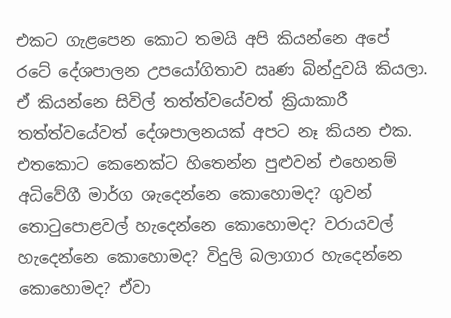එකට ගැළපෙන කොට තමයි අපි කියන්නෙ අපේ රටේ දේශපාලන උපයෝගිතාව ඍණ බින්දුවයි කියලා. ඒ කියන්නෙ සිවිල් තත්ත්වයේවත් ක්‍රියාකාරී තත්ත්වයේවත් දේශපාලනයක් අපට නෑ කියන එක. එතකොට කෙනෙක්ට හිතෙන්න පුළුවන් එහෙනම් අධිවේගී මාර්ග ශැදෙන්නෙ කොහොමද? ගුවන් තොටුපොළවල් හැදෙන්නෙ කොහොමද? වරායවල් හැදෙන්නෙ කොහොමද? විදුලි බලාගාර හැදෙන්නෙ කොහොමද? ඒවා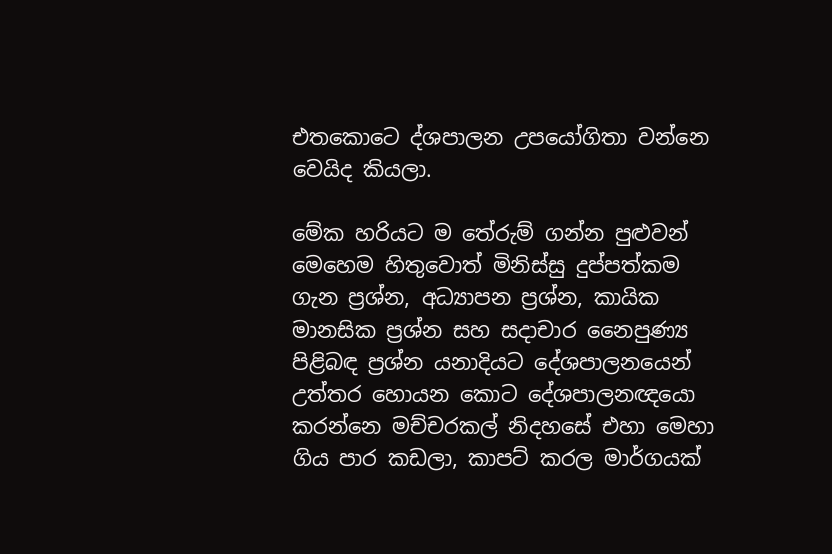එතකොටෙ ද්ශපාලන උපයෝගිතා වන්නෙ වෙයිද කියලා.

මේක හරියට ම තේරුම් ගන්න පුළුවන් මෙහෙම හිතුවොත් මිනිස්සු දුප්පත්කම ගැන ප්‍රශ්න, අධ්‍යාපන ප්‍රශ්න, කායික මානසික ප්‍රශ්න සහ සදාචාර නෛපුණ්‍ය පිළිබඳ ප්‍රශ්න යනාදියට දේශපාලනයෙන් උත්තර හොයන කොට දේශපාලනඥයො කරන්නෙ මච්චරකල් නිදහසේ එහා මෙහා ගිය පාර කඩලා, කාපට් කරල මාර්ගයක්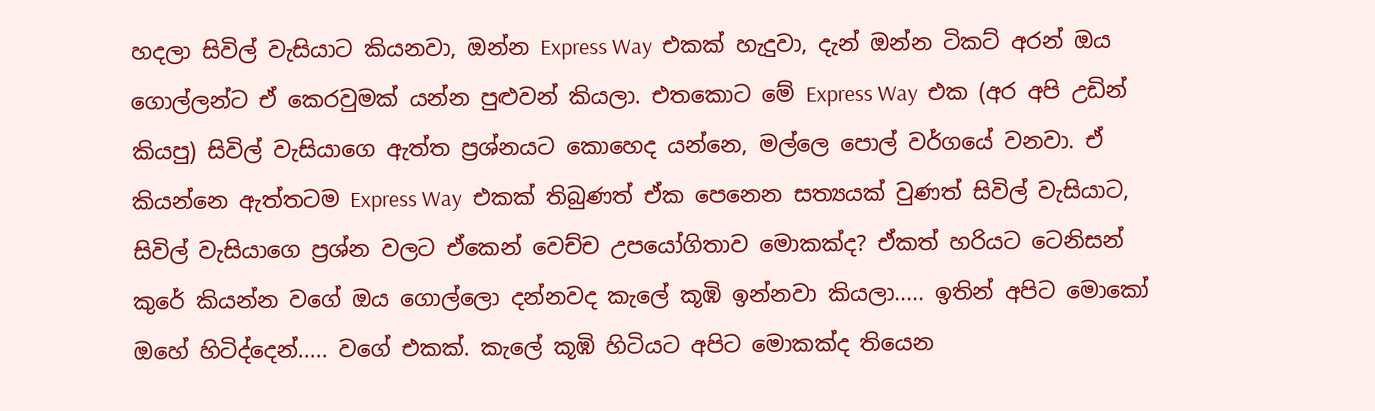හදලා සිවිල් වැසියාට කියනවා, ඔන්න Express Way  එකක් හැදුවා, දැන් ඔන්න ටිකට් අරන් ඔය ගොල්ලන්ට ඒ කෙරවුමක් යන්න පුළුවන් කියලා. එතකොට මේ Express Way  එක (අර අපි උඩින් කියපු) සිවිල් වැසියාගෙ ඇත්ත ප්‍රශ්නයට කොහෙද යන්නෙ, මල්ලෙ පොල් වර්ගයේ වනවා. ඒ කියන්නෙ ඇත්තටම Express Way  එකක් තිබුණත් ඒක පෙනෙන සත්‍යයක් වුණත් සිවිල් වැසියාට, සිවිල් වැසියාගෙ ප්‍රශ්න වලට ඒකෙන් වෙච්ච උපයෝගිතාව මොකක්ද? ඒකත් හරියට ටෙනිසන් කුරේ කියන්න වගේ ඔය ගොල්ලො දන්නවද කැලේ කූඹි ඉන්නවා කියලා..... ඉතින් අපිට මොකෝ ඔහේ හිටිද්දෙන්..... වගේ එකක්. කැලේ කූඹි හිටියට අපිට මොකක්ද තියෙන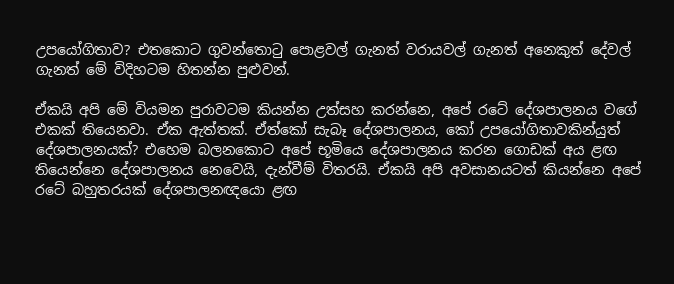උපයෝගිතාව? එතකොට ගුවන්තොටු පොළවල් ගැනත් වරායවල් ගැනත් අනෙකුත් දේවල් ගැනත් මේ විදිහටම හිතන්න පුළුවන්.

ඒකයි අපි මේ වියමන පුරාවටම කියන්න උත්සහ කරන්නෙ, අපේ රටේ දේශපාලනය වගේ එකක් තියෙනවා. ඒක ඇත්තක්. ඒත්කෝ සැබෑ දේශපාලනය, කෝ උපයෝගිතාවකින්යුත් දේශපාලනයක්? එහෙම බලනකොට අපේ භූමියෙ දේශපාලනය කරන ගොඩක් අය ළඟ තියෙන්නෙ දේශපාලනය නෙවෙයි, දැන්වීම් විතරයි. ඒකයි අපි අවසානයටත් කියන්නෙ අපේ රටේ බහුතරයක් දේශපාලනඥයො ළඟ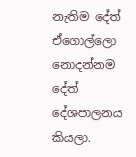නැතිම දේත් ඒගොල්ලො නොදන්නම දේත් දේශපාලනය කියලා.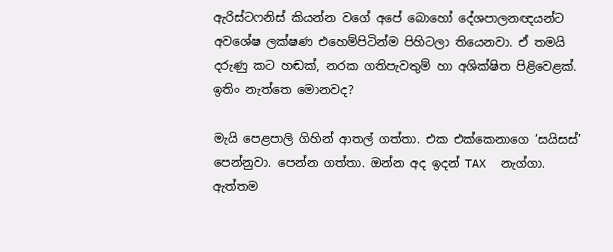ඇරිස්ටෆනිස් කියන්න වගේ අපේ බොහෝ දේශපාලනඥයන්ට අවශේෂ ලක්ෂණ එහෙම්පිටින්ම පිහිටලා තියෙනවා. ඒ තමයි දරුණු කට හඬක්, නරක ගතිපැවතුම් හා අශික්ෂිත පිළිවෙළක්. ඉතිං නැත්තෙ මොනවද?

මැයි පෙළපාලි ගිහින් ආතල් ගත්තා. එක එක්කෙනාගෙ ‘සයිසස්’ පෙන්නුවා. පෙන්න ගත්තා. ඔන්න අද ඉදන් TAX  නැග්ගා. ඇත්තම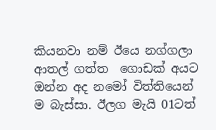කියනවා නම් ඊයෙ නග්ගලා ආතල් ගත්ත  ගොඩක් අයට ඔන්න අද නමෝ විත්තියෙන් ම බැස්සා. ඊලග මැයි 01ටත්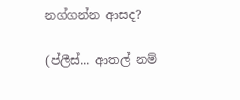නග්ගන්න ආසද?

(ප්ලීස්... ආතල් නම්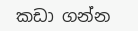කඩා ගන්න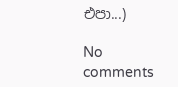එපා...)

No comments